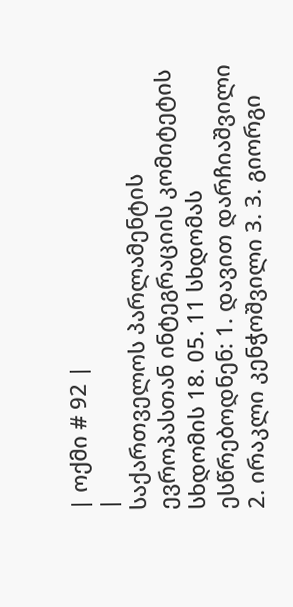| ოქმი # 92 |
|
საქართველოს პარლამენტის ევროპასთან ინტეგრაციის კომიტეტის სხდომის 18. 05. 11 სხდომას ესწრებოდნენ: 1. დავით დარჩიაშვილი 2. ირაკლი კენჭოშვილი 3. 3. გიორგი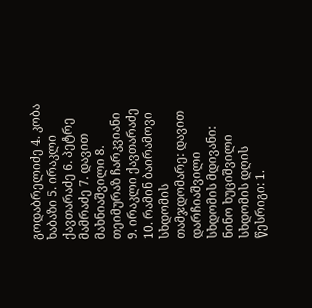გოდაბრელიძე 4. კობა ხაბაზი 5. ირაკლი ქავთარაძე 6. პეტრე მამრაძე 7. დავით მახნიაშვილი 8. თეიმურაზ ჩარკვიანი 9. ირაკლი ქავთარაძე 10. რამინ ბაირამოვი სხდომის თამჯდომარე: დავით დარჩიაშვილი სხდომის მდივანი: ნინო ხუციშვილი სხდომის დღის წესრიგი: 1.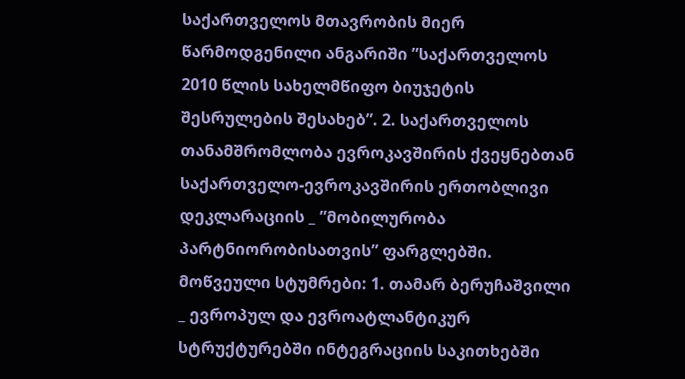საქართველოს მთავრობის მიერ წარმოდგენილი ანგარიში ”საქართველოს 2010 წლის სახელმწიფო ბიუჯეტის შესრულების შესახებ”. 2. საქართველოს თანამშრომლობა ევროკავშირის ქვეყნებთან საქართველო-ევროკავშირის ერთობლივი დეკლარაციის _ ”მობილურობა პარტნიორობისათვის” ფარგლებში. მოწვეული სტუმრები: 1. თამარ ბერუჩაშვილი _ ევროპულ და ევროატლანტიკურ სტრუქტურებში ინტეგრაციის საკითხებში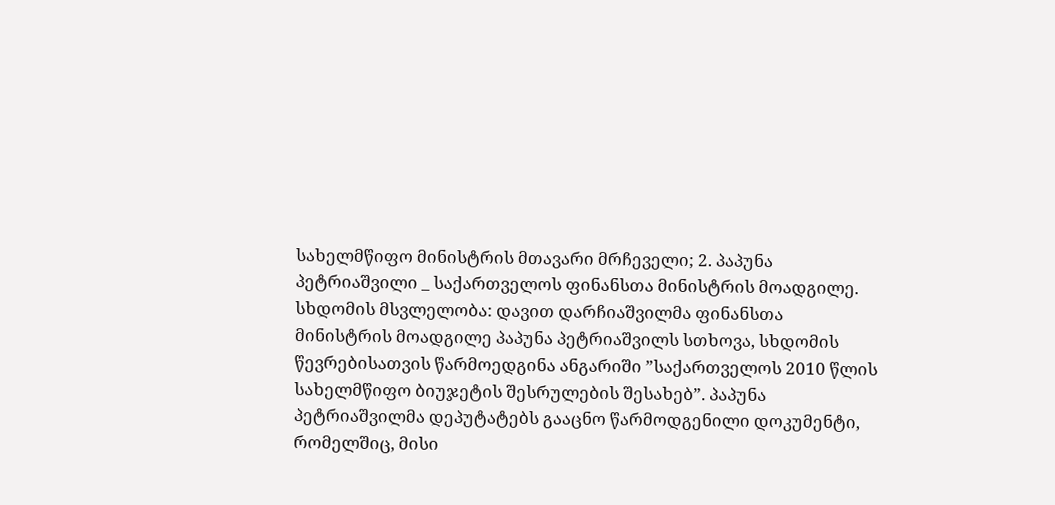სახელმწიფო მინისტრის მთავარი მრჩეველი; 2. პაპუნა პეტრიაშვილი _ საქართველოს ფინანსთა მინისტრის მოადგილე. სხდომის მსვლელობა: დავით დარჩიაშვილმა ფინანსთა მინისტრის მოადგილე პაპუნა პეტრიაშვილს სთხოვა, სხდომის წევრებისათვის წარმოედგინა ანგარიში ”საქართველოს 2010 წლის სახელმწიფო ბიუჯეტის შესრულების შესახებ”. პაპუნა პეტრიაშვილმა დეპუტატებს გააცნო წარმოდგენილი დოკუმენტი, რომელშიც, მისი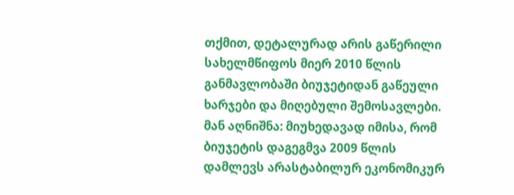თქმით, დეტალურად არის გაწერილი სახელმწიფოს მიერ 2010 წლის განმავლობაში ბიუჯეტიდან გაწეული ხარჯები და მიღებული შემოსავლები. მან აღნიშნა: მიუხედავად იმისა, რომ ბიუჯეტის დაგეგმვა 2009 წლის დამლევს არასტაბილურ ეკონომიკურ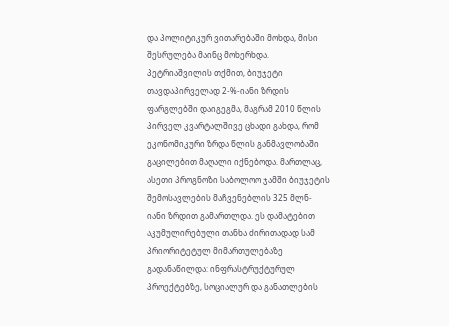და პოლიტიკურ ვითარებაში მოხდა, მისი შესრულება მაინც მოხერხდა. პეტრიაშვილის თქმით, ბიუჯეტი თავდაპირველად 2-%-იანი ზრდის ფარგლებში დაიგეგმა, მაგრამ 2010 წლის პირველ კვარტალშივე ცხადი გახდა, რომ ეკონომიკური ზრდა წლის განმავლობაში გაცილებით მაღალი იქნებოდა. მართლაც, ასეთი პროგნოზი საბოლოო ჯამში ბიუჯეტის შემოსავლების მაჩვენებლის 325 მლნ-იანი ზრდით გამართლდა. ეს დამატებით აკუმულირებული თანხა ძირითადად სამ პრიორიტეტულ მიმართულებაზე გადანაწილდა: ინფრასტრუქტურულ პროექტებზე, სოციალურ და განათლების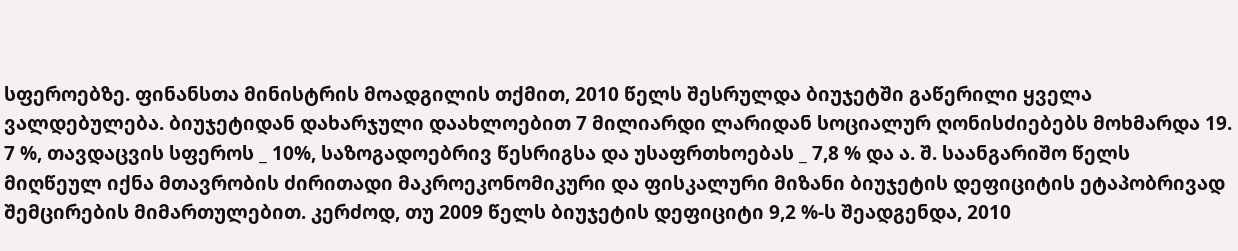სფეროებზე. ფინანსთა მინისტრის მოადგილის თქმით, 2010 წელს შესრულდა ბიუჯეტში გაწერილი ყველა ვალდებულება. ბიუჯეტიდან დახარჯული დაახლოებით 7 მილიარდი ლარიდან სოციალურ ღონისძიებებს მოხმარდა 19. 7 %, თავდაცვის სფეროს _ 10%, საზოგადოებრივ წესრიგსა და უსაფრთხოებას _ 7,8 % და ა. შ. საანგარიშო წელს მიღწეულ იქნა მთავრობის ძირითადი მაკროეკონომიკური და ფისკალური მიზანი ბიუჯეტის დეფიციტის ეტაპობრივად შემცირების მიმართულებით. კერძოდ, თუ 2009 წელს ბიუჯეტის დეფიციტი 9,2 %-ს შეადგენდა, 2010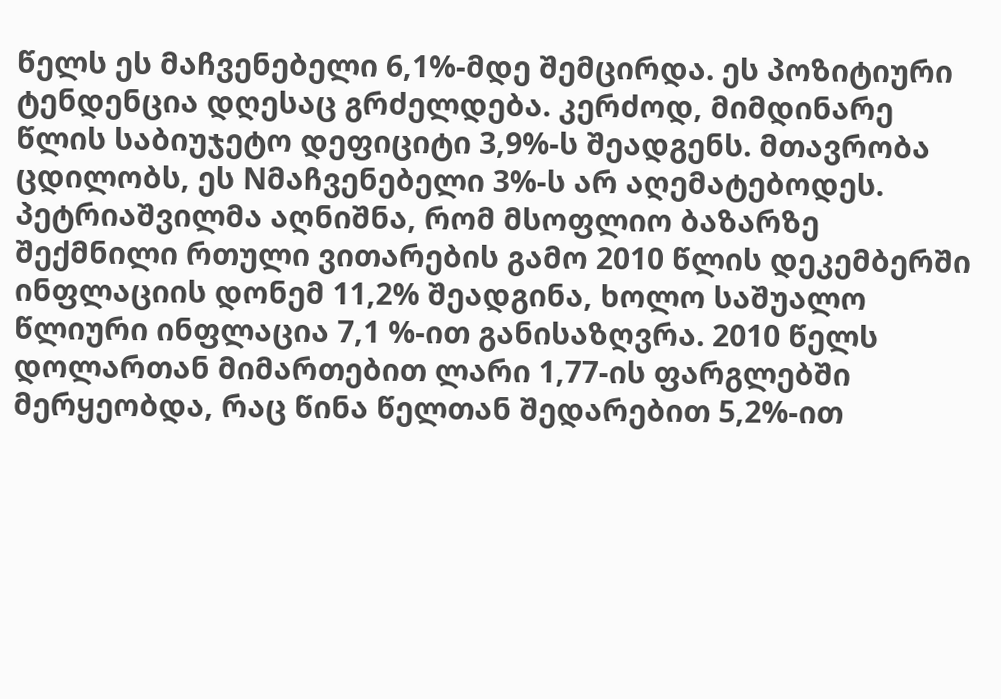წელს ეს მაჩვენებელი 6,1%-მდე შემცირდა. ეს პოზიტიური ტენდენცია დღესაც გრძელდება. კერძოდ, მიმდინარე წლის საბიუჯეტო დეფიციტი 3,9%-ს შეადგენს. მთავრობა ცდილობს, ეს Nმაჩვენებელი 3%-ს არ აღემატებოდეს. პეტრიაშვილმა აღნიშნა, რომ მსოფლიო ბაზარზე შექმნილი რთული ვითარების გამო 2010 წლის დეკემბერში ინფლაციის დონემ 11,2% შეადგინა, ხოლო საშუალო წლიური ინფლაცია 7,1 %-ით განისაზღვრა. 2010 წელს დოლართან მიმართებით ლარი 1,77-ის ფარგლებში მერყეობდა, რაც წინა წელთან შედარებით 5,2%-ით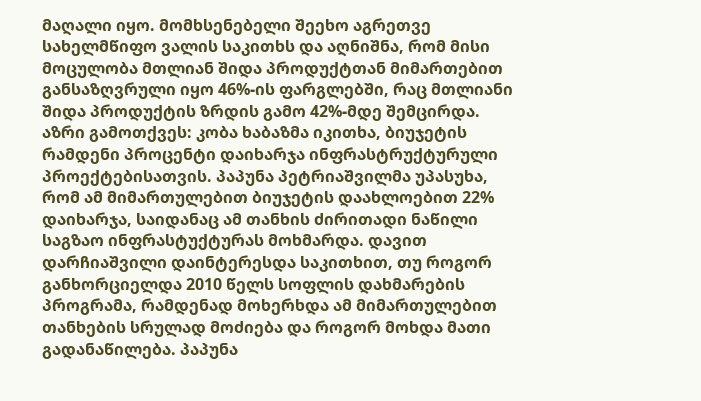მაღალი იყო. მომხსენებელი შეეხო აგრეთვე სახელმწიფო ვალის საკითხს და აღნიშნა, რომ მისი მოცულობა მთლიან შიდა პროდუქტთან მიმართებით განსაზღვრული იყო 46%-ის ფარგლებში, რაც მთლიანი შიდა პროდუქტის ზრდის გამო 42%-მდე შემცირდა. აზრი გამოთქვეს: კობა ხაბაზმა იკითხა, ბიუჯეტის რამდენი პროცენტი დაიხარჯა ინფრასტრუქტურული პროექტებისათვის. პაპუნა პეტრიაშვილმა უპასუხა, რომ ამ მიმართულებით ბიუჯეტის დაახლოებით 22% დაიხარჯა, საიდანაც ამ თანხის ძირითადი ნაწილი საგზაო ინფრასტუქტურას მოხმარდა. დავით დარჩიაშვილი დაინტერესდა საკითხით, თუ როგორ განხორციელდა 2010 წელს სოფლის დახმარების პროგრამა, რამდენად მოხერხდა ამ მიმართულებით თანხების სრულად მოძიება და როგორ მოხდა მათი გადანაწილება. პაპუნა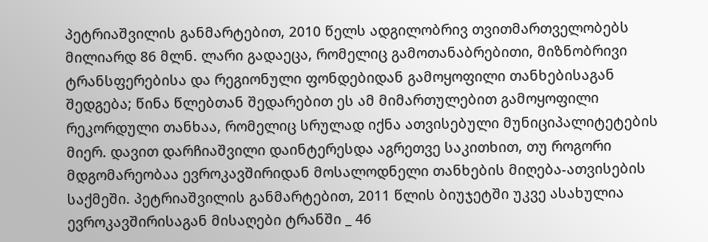პეტრიაშვილის განმარტებით, 2010 წელს ადგილობრივ თვითმართველობებს მილიარდ 86 მლნ. ლარი გადაეცა, რომელიც გამოთანაბრებითი, მიზნობრივი ტრანსფერებისა და რეგიონული ფონდებიდან გამოყოფილი თანხებისაგან შედგება; წინა წლებთან შედარებით ეს ამ მიმართულებით გამოყოფილი რეკორდული თანხაა, რომელიც სრულად იქნა ათვისებული მუნიციპალიტეტების მიერ. დავით დარჩიაშვილი დაინტერესდა აგრეთვე საკითხით, თუ როგორი მდგომარეობაა ევროკავშირიდან მოსალოდნელი თანხების მიღება-ათვისების საქმეში. პეტრიაშვილის განმარტებით, 2011 წლის ბიუჯეტში უკვე ასახულია ევროკავშირისაგან მისაღები ტრანში _ 46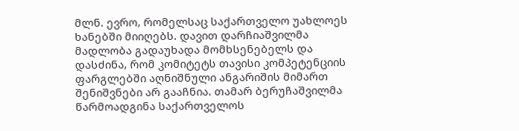მლნ. ევრო, რომელსაც საქართველო უახლოეს ხანებში მიიღებს. დავით დარჩიაშვილმა მადლობა გადაუხადა მომხსენებელს და დასძინა, რომ კომიტეტს თავისი კომპეტენციის ფარგლებში აღნიშნული ანგარიშის მიმართ შენიშვნები არ გააჩნია. თამარ ბერუჩაშვილმა წარმოადგინა საქართველოს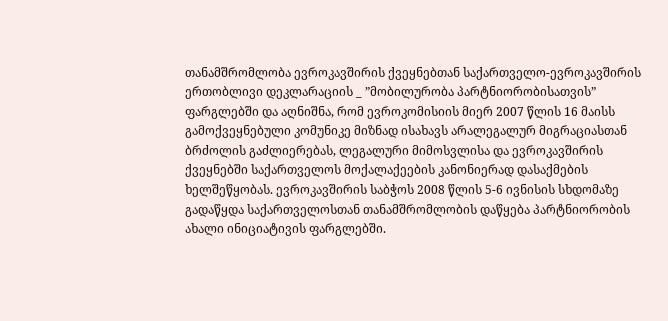თანამშრომლობა ევროკავშირის ქვეყნებთან საქართველო-ევროკავშირის ერთობლივი დეკლარაციის _ ”მობილურობა პარტნიორობისათვის” ფარგლებში და აღნიშნა, რომ ევროკომისიის მიერ 2007 წლის 16 მაისს გამოქვეყნებული კომუნიკე მიზნად ისახავს არალეგალურ მიგრაციასთან ბრძოლის გაძლიერებას, ლეგალური მიმოსვლისა და ევროკავშირის ქვეყნებში საქართველოს მოქალაქეების კანონიერად დასაქმების ხელშეწყობას. ევროკავშირის საბჭოს 2008 წლის 5-6 ივნისის სხდომაზე გადაწყდა საქართველოსთან თანამშრომლობის დაწყება პარტნიორობის ახალი ინიციატივის ფარგლებში.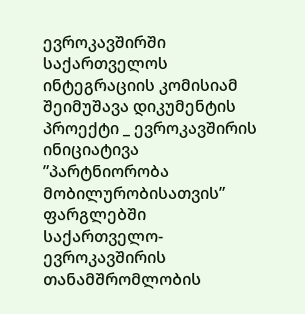ევროკავშირში საქართველოს ინტეგრაციის კომისიამ შეიმუშავა დიკუმენტის პროექტი _ ევროკავშირის ინიციატივა ”პარტნიორობა მობილურობისათვის” ფარგლებში საქართველო-ევროკავშირის თანამშრომლობის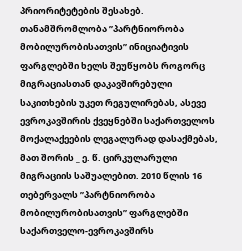პრიორიტეტების შესახებ. თანამშრომლობა ”პარტნიორობა მობილურობისათვის” ინიციატივის ფარგლებში ხელს შეუწყობს როგორც მიგრაციასთან დაკავშირებული საკითხების უკეთ რეგულირებას, ასევე ევროკავშირის ქვეყნებში საქართველოს მოქალაქეების ლეგალურად დასაქმებას, მათ შორის _ ე. წ. ცირკულარული მიგრაციის საშუალებით. 2010 წლის 16 თებერვალს ”პარტნიორობა მობილურობისათვის” ფარგლებში საქართველო-ევროკავშირს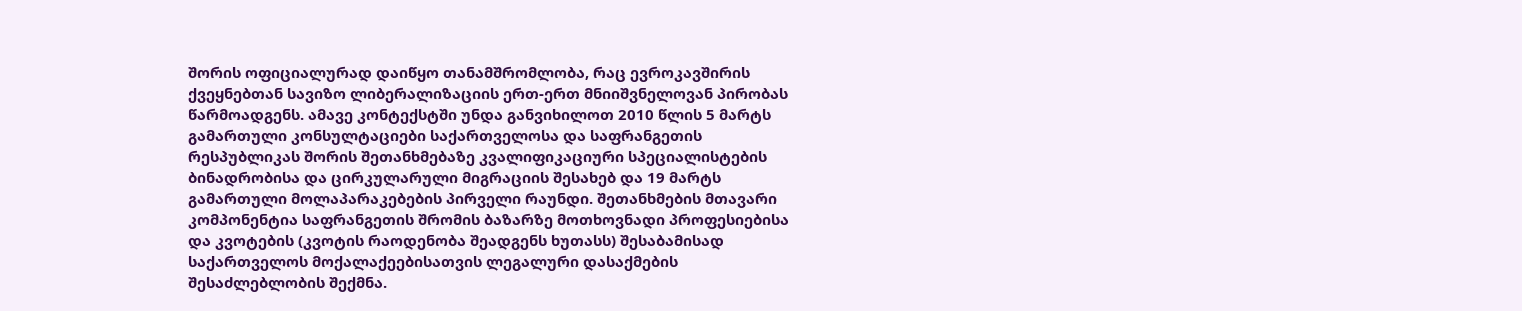შორის ოფიციალურად დაიწყო თანამშრომლობა, რაც ევროკავშირის ქვეყნებთან სავიზო ლიბერალიზაციის ერთ-ერთ მნიიშვნელოვან პირობას წარმოადგენს. ამავე კონტექსტში უნდა განვიხილოთ 2010 წლის 5 მარტს გამართული კონსულტაციები საქართველოსა და საფრანგეთის რესპუბლიკას შორის შეთანხმებაზე კვალიფიკაციური სპეციალისტების ბინადრობისა და ცირკულარული მიგრაციის შესახებ და 19 მარტს გამართული მოლაპარაკებების პირველი რაუნდი. შეთანხმების მთავარი კომპონენტია საფრანგეთის შრომის ბაზარზე მოთხოვნადი პროფესიებისა და კვოტების (კვოტის რაოდენობა შეადგენს ხუთასს) შესაბამისად საქართველოს მოქალაქეებისათვის ლეგალური დასაქმების შესაძლებლობის შექმნა.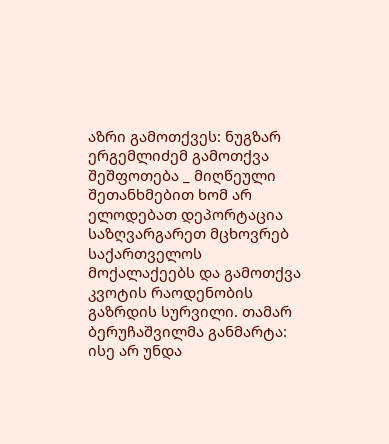აზრი გამოთქვეს: ნუგზარ ერგემლიძემ გამოთქვა შეშფოთება _ მიღწეული შეთანხმებით ხომ არ ელოდებათ დეპორტაცია საზღვარგარეთ მცხოვრებ საქართველოს მოქალაქეებს და გამოთქვა კვოტის რაოდენობის გაზრდის სურვილი. თამარ ბერუჩაშვილმა განმარტა: ისე არ უნდა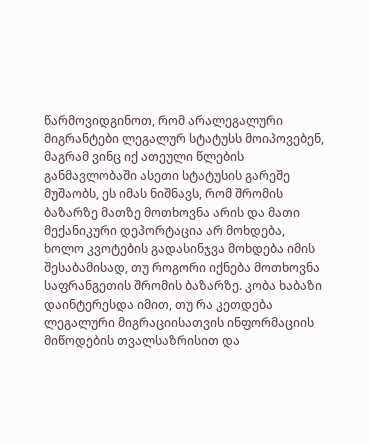წარმოვიდგინოთ, რომ არალეგალური მიგრანტები ლეგალურ სტატუსს მოიპოვებენ, მაგრამ ვინც იქ ათეული წლების განმავლობაში ასეთი სტატუსის გარეშე მუშაობს, ეს იმას ნიშნავს, რომ შრომის ბაზარზე მათზე მოთხოვნა არის და მათი მექანიკური დეპორტაცია არ მოხდება, ხოლო კვოტების გადასინჯვა მოხდება იმის შესაბამისად, თუ როგორი იქნება მოთხოვნა საფრანგეთის შრომის ბაზარზე. კობა ხაბაზი დაინტერესდა იმით, თუ რა კეთდება ლეგალური მიგრაციისათვის ინფორმაციის მიწოდების თვალსაზრისით და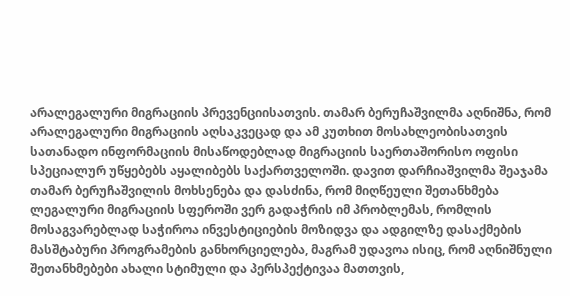არალეგალური მიგრაციის პრევენციისათვის. თამარ ბერუჩაშვილმა აღნიშნა, რომ არალეგალური მიგრაციის აღსაკვეცად და ამ კუთხით მოსახლეობისათვის სათანადო ინფორმაციის მისაწოდებლად მიგრაციის საერთაშორისო ოფისი სპეციალურ უწყებებს აყალიბებს საქართველოში. დავით დარჩიაშვილმა შეაჯამა თამარ ბერუჩაშვილის მოხსენება და დასძინა, რომ მიღწეული შეთანხმება ლეგალური მიგრაციის სფეროში ვერ გადაჭრის იმ პრობლემას, რომლის მოსაგვარებლად საჭიროა ინვესტიციების მოზიდვა და ადგილზე დასაქმების მასშტაბური პროგრამების განხორციელება, მაგრამ უდავოა ისიც, რომ აღნიშნული შეთანხმებები ახალი სტიმული და პერსპექტივაა მათთვის,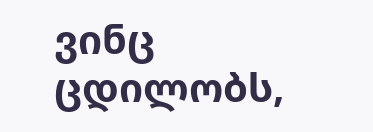ვინც ცდილობს,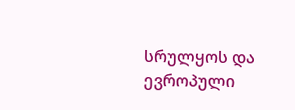სრულყოს და ევროპული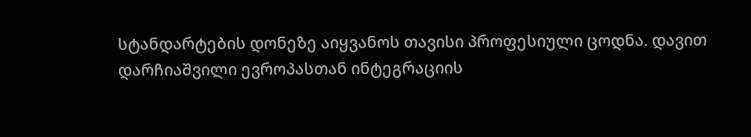სტანდარტების დონეზე აიყვანოს თავისი პროფესიული ცოდნა. დავით დარჩიაშვილი ევროპასთან ინტეგრაციის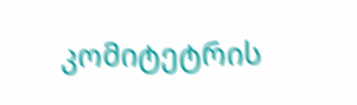კომიტეტრის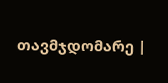თავმჯდომარე |